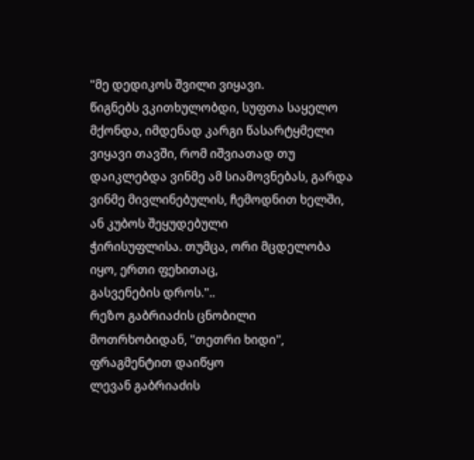"მე დედიკოს შვილი ვიყავი.
წიგნებს ვკითხულობდი, სუფთა საყელო მქონდა, იმდენად კარგი წასარტყმელი
ვიყავი თავში, რომ იშვიათად თუ დაიკლებდა ვინმე ამ სიამოვნებას, გარდა
ვინმე მივლინებულის, ჩემოდნით ხელში, ან კუბოს შეყუდებული
ჭირისუფლისა. თუმცა, ორი მცდელობა იყო, ერთი ფეხითაც,
გასვენების დროს."..
რეზო გაბრიაძის ცნობილი მოთრხობიდან, "თეთრი ხიდი", ფრაგმენტით დაიწყო
ლევან გაბრიაძის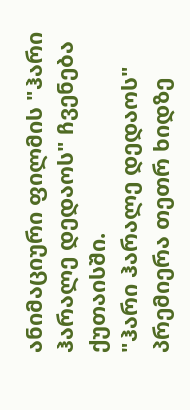ანიმაციური ფილმის "ჰარი ჰარალე დედაოს" ჩვენება
ქუთაისში.
"ჰარი ჰარალე დედაოს" პრემიერა თეთრ ხიდზე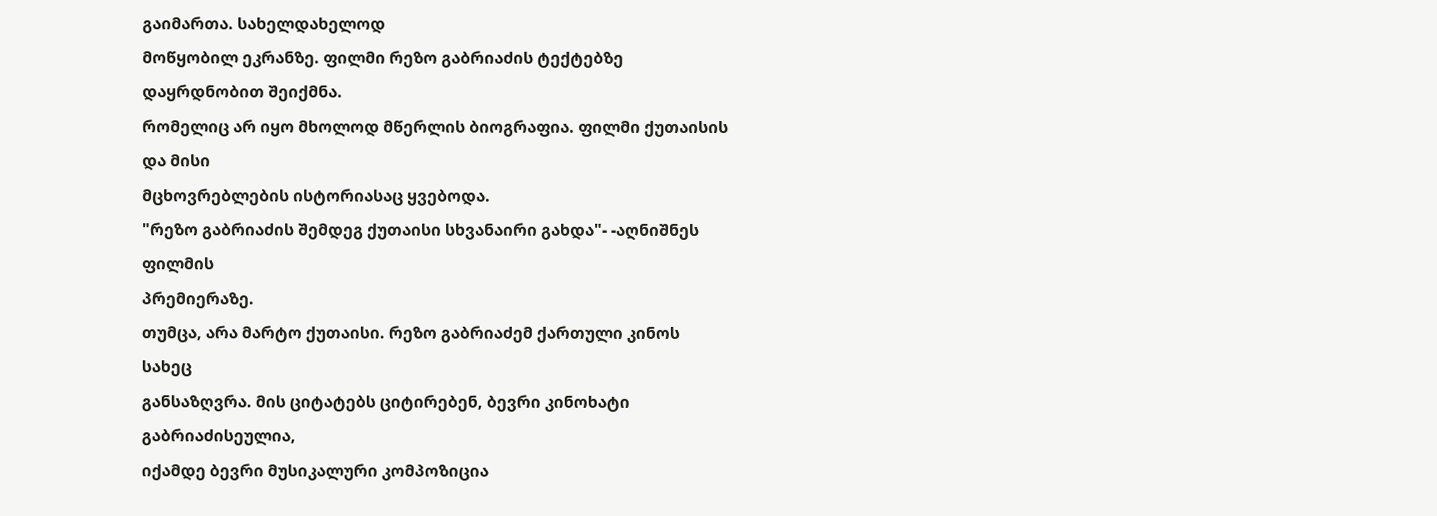გაიმართა. სახელდახელოდ
მოწყობილ ეკრანზე. ფილმი რეზო გაბრიაძის ტექტებზე დაყრდნობით შეიქმნა.
რომელიც არ იყო მხოლოდ მწერლის ბიოგრაფია. ფილმი ქუთაისის და მისი
მცხოვრებლების ისტორიასაც ყვებოდა.
"რეზო გაბრიაძის შემდეგ ქუთაისი სხვანაირი გახდა"- -აღნიშნეს ფილმის
პრემიერაზე.
თუმცა, არა მარტო ქუთაისი. რეზო გაბრიაძემ ქართული კინოს სახეც
განსაზღვრა. მის ციტატებს ციტირებენ, ბევრი კინოხატი გაბრიაძისეულია,
იქამდე ბევრი მუსიკალური კომპოზიცია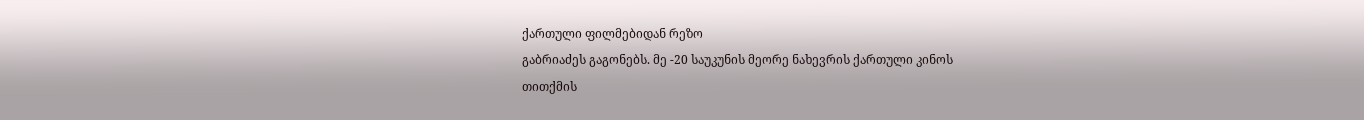ქართული ფილმებიდან რეზო
გაბრიაძეს გაგონებს. მე -20 საუკუნის მეორე ნახევრის ქართული კინოს
თითქმის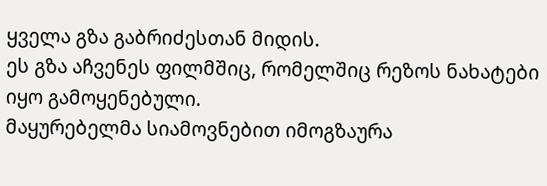ყველა გზა გაბრიძესთან მიდის.
ეს გზა აჩვენეს ფილმშიც, რომელშიც რეზოს ნახატები იყო გამოყენებული.
მაყურებელმა სიამოვნებით იმოგზაურა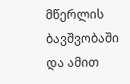მწერლის ბავშვობაში და ამით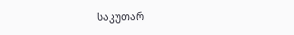საკუთარ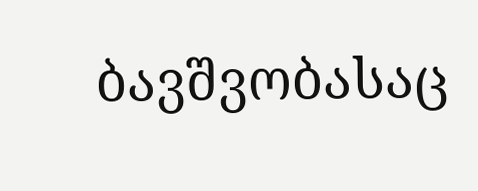ბავშვობასაც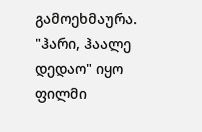გამოეხმაურა.
"ჰარი, ჰაალე დედაო" იყო ფილმი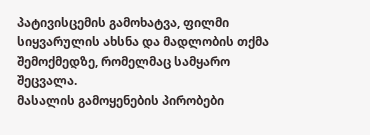პატივისცემის გამოხატვა, ფილმი
სიყვარულის ახსნა და მადლობის თქმა შემოქმედზე, რომელმაც სამყარო
შეცვალა.
მასალის გამოყენების პირობები